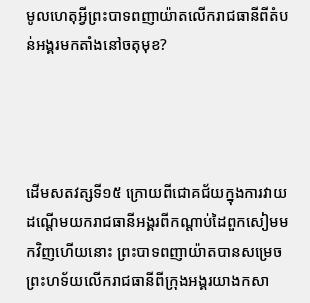មូលហេតុអ្វីព្រះបាទពញាយ៉ាតលើករាជធានីពីតំបន់អង្គរមកតាំងនៅចតុមុខ?




ដើមសតវត្សទី១៥ ក្រោយពីជោគជ័យក្នុងការវាយដណ្ដើមយករាជធានីអង្គរពីកណ្ដាប់ដៃពួកសៀមមកវិញហើយនោះ ព្រះបាទពញាយ៉ាតបានសម្រេចព្រះហទ័យលើករាជធានីពីក្រុងអង្គរយាងកសា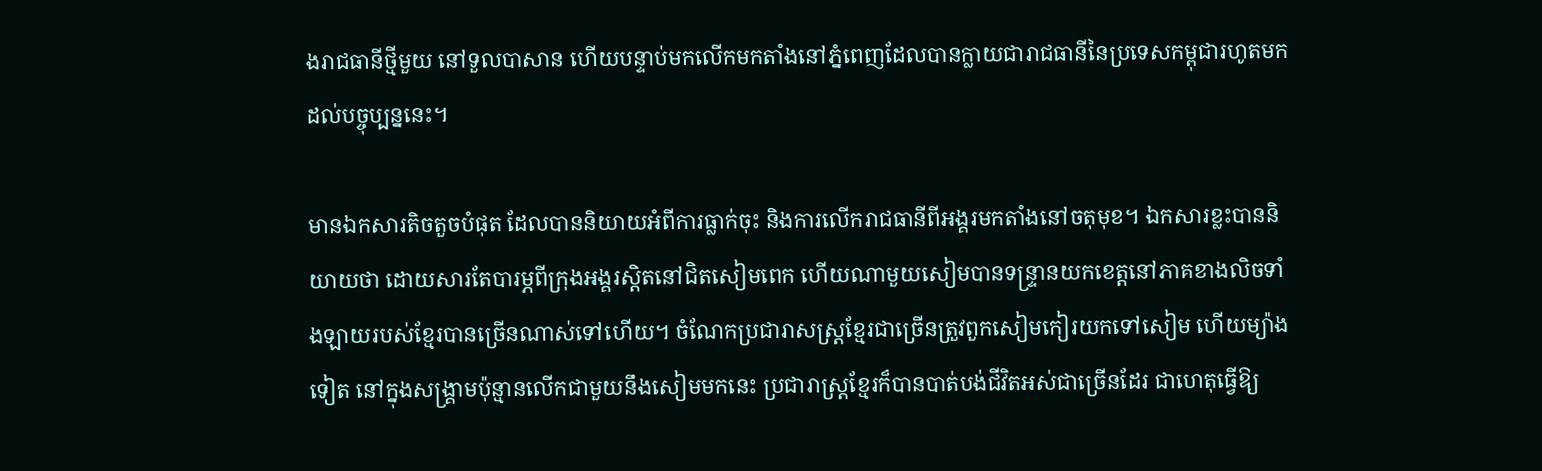ងរាជធានីថ្មីមួយ នៅទួលបាសាន ហើយបន្ទាប់មកលើកមកតាំងនៅភ្នំពេញដែលបានក្លាយជារាជធានីនៃប្រទេសកម្ពុជារហូតមកដល់បច្ចុប្បន្ននេះ។

មានឯកសារតិចតួចបំផុត ដែលបាននិយាយអំពីការធ្លាក់ចុះ និងការលើករាជធានីពីអង្គរមកតាំងនៅចតុមុខ។ ឯកសារខ្លះបាននិយាយថា ដោយសារតែបារម្ភពីក្រុងអង្គរស្ដិតនៅជិតសៀមពេក ហើយណាមួយសៀមបានទន្ទ្រានយកខេត្តនៅភាគខាងលិចទាំងឡាយរបស់ខ្មែរបានច្រើនណាស់ទៅហើយ។ ចំណែកប្រជារាសស្រ្តខ្មែរជាច្រើនត្រួវពួកសៀមកៀរយកទៅសៀម ហើយម្យ៉ាងទៀត នៅក្នុងសង្គ្រាមប៉ុន្មានលើកជាមួយនឹងសៀមមកនេះ ប្រជារាស្រ្តខ្មែរក៏បានបាត់បង់ជីវិតអស់ជាច្រើនដែរ ជាហេតុធ្វើឱ្យ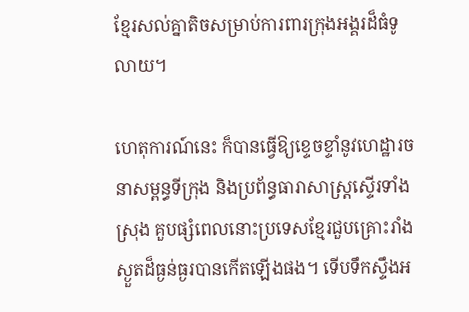ខ្មែរសល់គ្នាតិចសម្រាប់ការពារក្រុងអង្គរដ៏ធំទូលាយ។

ហេតុការណ៍នេះ ក៏បានធ្វើឱ្យខ្ទេចខ្ទាំនូវហេដ្ឋារចនាសម្ពន្ធទីក្រុង និងប្រព័ន្ធធារាសាស្រ្តស្ទើរទាំងស្រុង គួបផ្សំពេលនោះប្រទេសខ្មែរជួបគ្រោះរាំងស្ងួតដ៏ធ្ងន់ធ្ងរបានកើតឡើងផង។ ទើបទឹកស្ទឹងអ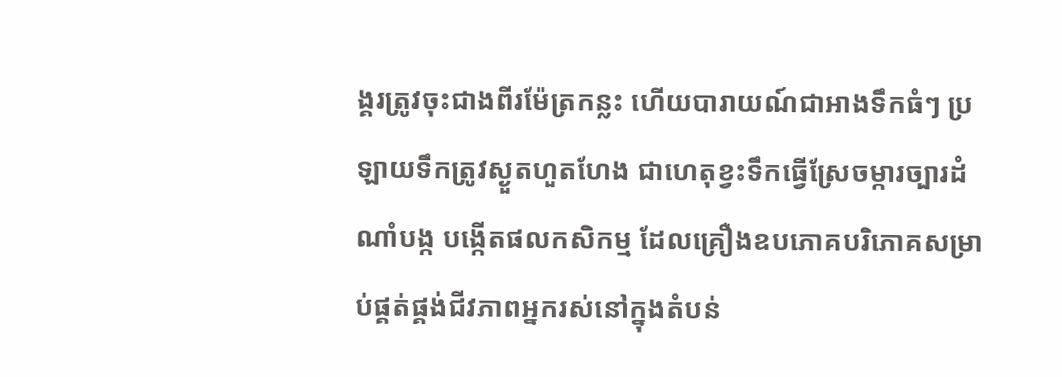ង្គរត្រូវចុះជាងពីរម៉ែត្រកន្លះ ហើយបារាយណ៍ជាអាងទឹកធំៗ ប្រឡាយទឹកត្រូវស្ងួតហួតហែង ជាហេតុខ្វះទឹកធ្វើស្រែចម្ការច្បារដំណាំបង្ក បង្កើតផលកសិកម្ម ដែលគ្រឿងឧបភោគបរិភោគសម្រាប់ផ្គត់ផ្គង់ជីវភាពអ្នករស់នៅក្នុងតំបន់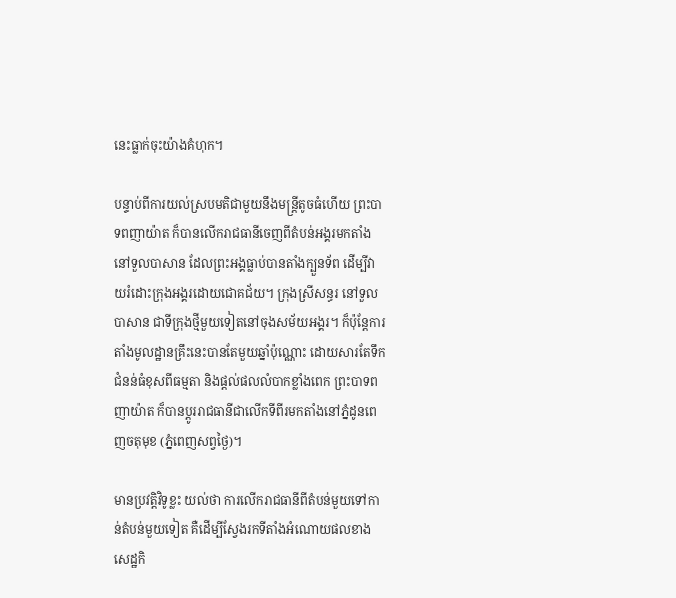នេះធ្លាក់ចុះយ៉ាងគំហុក។

បន្ទាប់ពីការយល់ស្របមតិជាមួយនឹងមន្ត្រីតូចធំហើយ ព្រះបាទពញាយ៉ាត ក៏បានលើករាជធានីចេញពីតំបន់អង្គរមកតាំងនៅទួលបាសាន ដែលព្រះអង្គធ្លាប់បានតាំងក្បួនទ័ព ដើម្បីវាយរំដោះក្រុងអង្គរដោយជោគជ័យ។ ក្រុងស្រីសន្ធរ នៅទួលបាសាន ជាទីក្រុងថ្មីមួយទៀតនៅចុងសម័យអង្គរ។ ក៏ប៉ុន្តែការតាំងមូលដ្ឋានគ្រឹះនេះបានតែមួយឆ្នាំប៉ុណ្ណោះ ដោយសារតែទឹកជំនន់ធំខុសពីធម្មតា និងផ្ដល់ផលលំបាកខ្លាំងពេក ព្រះបាទពញាយ៉ាត ក៏បានប្ដូររាជធានីជាលើកទីពីរមកតាំងនៅភ្នំដូនពេញចតុមុខ (ភ្នំពេញសព្វថ្ងៃ)។

មានប្រវត្តិវិទូខ្លះ យល់ថា ការលើករាជធានីពីតំបន់មួយទៅកាន់តំបន់មួយទៀត គឺដើម្បីស្វែងរកទីតាំងអំណោយផលខាងសេដ្ឋកិ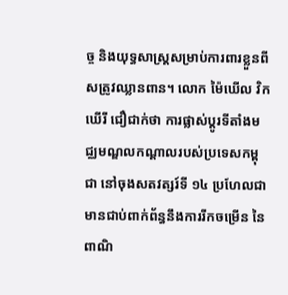ច្ច និងយុទ្ធសាស្រ្តសម្រាប់ការពារខ្លួនពីសត្រូវឈ្លានពាន។ លោក ម៉ៃឃើល វិកឃើរី ជឿជាក់ថា ការផ្លាស់ប្តូរទីតាំងមជ្ឈមណ្ឌលកណ្ដាលរបស់ប្រទេសកម្ពុជា នៅចុងសតវត្សរ៍ទី ១៤ ប្រហែលជាមានជាប់ពាក់ព័ន្ធនឹងការរីកចម្រើន នៃពាណិ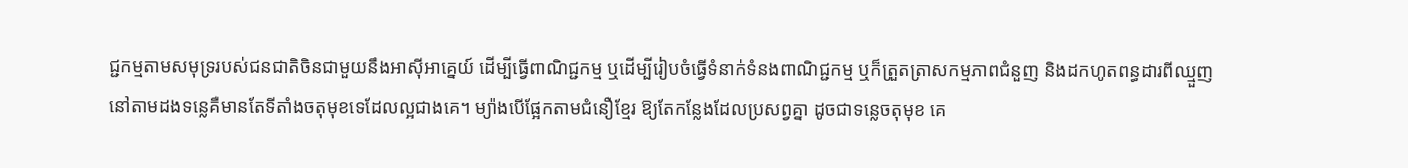ជ្ជកម្មតាមសមុទ្ររបស់ជនជាតិចិនជាមួយនឹងអាស៊ីអាគ្នេយ៍ ដើម្បីធ្វើពាណិជ្ជកម្ម ឬដើម្បីរៀបចំធ្វើទំនាក់ទំនងពាណិជ្ជកម្ម ឬក៏ត្រួតត្រាសកម្មភាពជំនួញ និងដកហូតពន្ធដារពីឈ្មួញនៅតាមដងទន្លេគឺមានតែទីតាំងចតុមុខទេដែលល្អជាងគេ។ ម្យ៉ាងបើផ្អែកតាមជំនឿខ្មែរ ឱ្យតែកន្លែងដែលប្រសព្វគ្នា ដូចជាទន្លេចតុមុខ គេ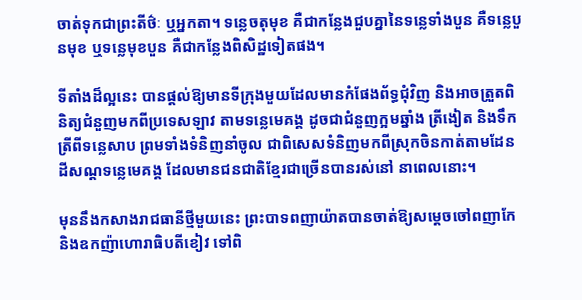ចាត់ទុកជាព្រះតីថ៌ៈ ឬអ្នកតា។ ទន្លេចតុមុខ គឺជាកន្លែងជួបគ្នានៃទន្លេទាំងបួន គឺទន្លេបួនមុខ ឬទន្លេមុខបួន គឺជាកន្លែងពិសិដ្ឋទៀតផង។

ទីតាំងដ៏ល្អនេះ បានផ្ដល់ឱ្យមានទីក្រុងមួយដែលមានកំផែងព័ទ្ធជុំវិញ និងអាចត្រួតពិនិត្យជំនួញមកពីប្រទេសឡាវ តាមទន្លេមេគង្គ ដូចជាជំនួញក្អមឆ្នាំង ត្រីងៀត និងទឹកត្រីពីទន្លេសាប ព្រមទាំងទំនិញនាំចូល ជាពិសេសទំនិញមកពីស្រុកចិនកាត់តាមដែនដីសណ្ដទន្លេមេគង្គ ដែលមានជនជាតិខ្មែរជាច្រើនបានរស់នៅ នាពេលនោះ។

មុននឹងកសាងរាជធានីថ្មីមួយនេះ ព្រះបាទពញាយ៉ាតបានចាត់ឱ្យសម្ដេចចៅពញាកែ និងឧកញ៉ាហោរាធិបតីខៀវ ទៅពិ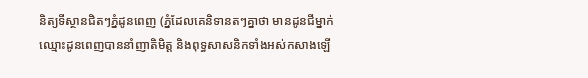និត្យទីស្ថានជិតៗភ្នំដូនពេញ (ភ្នំដែលគេនិទានតៗគ្នាថា មានដូនជីម្នាក់ឈ្មោះដូនពេញបាននាំញាតិមិត្ត និងពុទ្ធសាសនិកទាំងអស់កសាងឡើ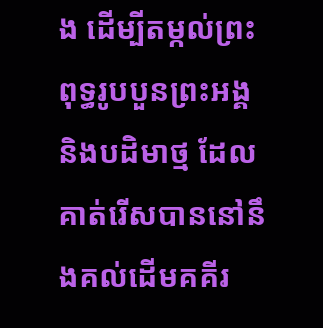ង ដើម្បីតម្កល់ព្រះពុទ្ធរូបបួនព្រះអង្គ និងបដិមាថ្ម ដែលគាត់រើសបាននៅនឹងគល់ដើមគគីរ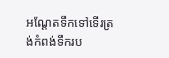អណ្ដែតទឹកទៅទើរត្រង់កំពង់ទឹករប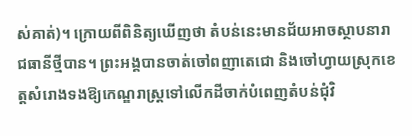ស់គាត់)។ ក្រោយពីពិនិត្យឃើញថា តំបន់នេះមានជ័យអាចស្ថាបនារាជធានីថ្មីបាន។ ព្រះអង្គបានចាត់ចៅពញាតេជោ និងចៅហ្វាយស្រុកខេត្តសំរោងទងឱ្យកេណ្ឌរាស្ត្រទៅលើកដីចាក់បំពេញតំបន់ជុំវិ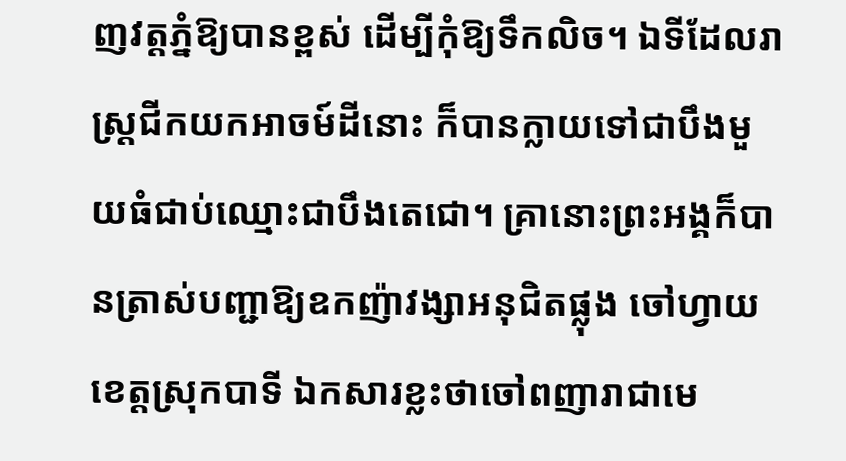ញវត្តភ្នំឱ្យបានខ្ពស់ ដើម្បីកុំឱ្យទឹកលិច។ ឯទីដែលរាស្ត្រជីកយកអាចម៍ដីនោះ ក៏បានក្លាយទៅជាបឹងមួយធំជាប់ឈ្មោះជាបឹងតេជោ។ គ្រានោះព្រះអង្គក៏បានត្រាស់បញ្ជាឱ្យឧកញ៉ាវង្សាអនុជិតផ្លុង ចៅហ្វាយខេត្តស្រុកបាទី ឯកសារខ្លះថាចៅពញារាជាមេ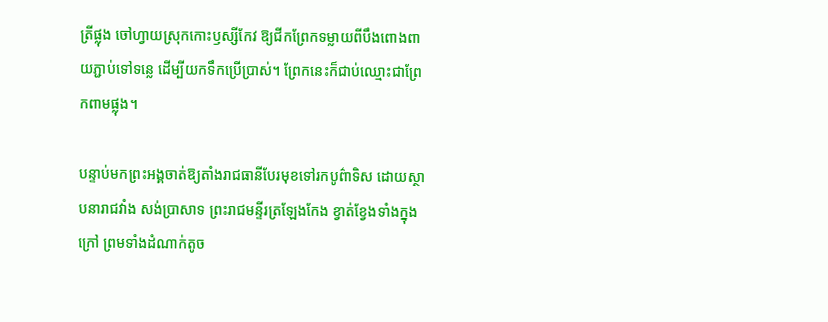ត្រីផ្លុង ចៅហ្វាយស្រុកកោះឫស្សីកែវ ឱ្យជីកព្រែកទម្លាយពីបឹងពោងពាយភ្ជាប់ទៅទន្លេ ដើម្បីយកទឹកប្រើប្រាស់។ ព្រែកនេះក៏ជាប់ឈ្មោះជាព្រែកពាមផ្លុង។

បន្ទាប់មកព្រះអង្គចាត់ឱ្យតាំងរាជធានីបែរមុខទៅរកបូព៌ាទិស ដោយស្ថាបនារាជវាំង សង់ប្រាសាទ ព្រះរាជមន្ទីរត្រឡែងកែង ខ្វាត់ខ្វែងទាំងក្នុងក្រៅ ព្រមទាំងដំណាក់តូច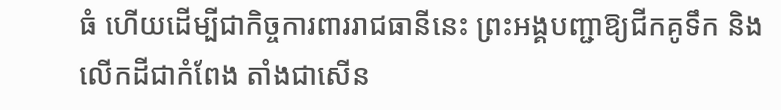ធំ ហើយដើម្បីជាកិច្ចការពាររាជធានីនេះ ព្រះអង្គបញ្ជាឱ្យជីកគូទឹក និងលើកដីជាកំពែង តាំងជាសើន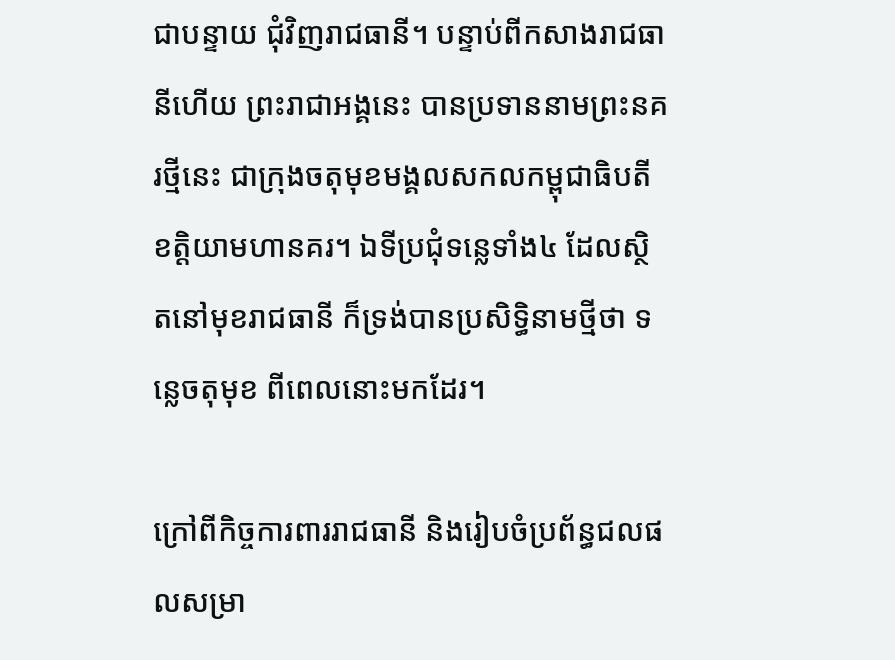ជាបន្ទាយ ជុំវិញរាជធានី។ បន្ទាប់ពីកសាងរាជធានីហើយ ព្រះរាជាអង្គនេះ បានប្រទាននាមព្រះនគរថ្មីនេះ ជាក្រុងចតុមុខមង្គលសកលកម្ពុជាធិបតីខត្តិយាមហានគរ។ ឯទីប្រជុំទន្លេទាំង៤ ដែលស្ថិតនៅមុខរាជធានី ក៏ទ្រង់បានប្រសិទ្ធិនាមថ្មីថា ទន្លេចតុមុខ ពីពេលនោះមកដែរ។

ក្រៅពីកិច្ចការពាររាជធានី និងរៀបចំប្រព័ន្ធជលផលសម្រា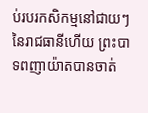ប់របរកសិកម្មនៅជាយៗនៃរាជធានីហើយ ព្រះបាទពញាយ៉ាតបានចាត់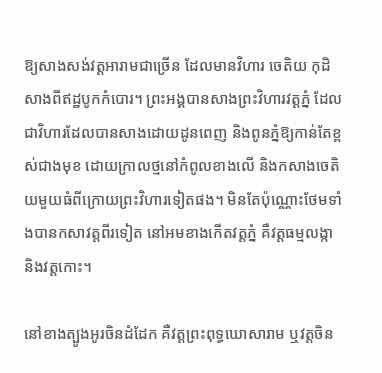ឱ្យសាងសង់វត្តអារាមជាច្រើន ដែលមានវិហារ ចេតិយ កុដិ សាងពីឥដ្ឋបូកកំបោរ។ ព្រះអង្គបានសាងព្រះវិហារវត្តភ្នំ ដែលជាវិហារដែលបានសាងដោយដូនពេញ និងពូនភ្នំឱ្យកាន់តែខ្ពស់ជាងមុខ ដោយក្រាលថ្មនៅកំពូលខាងលើ និងកសាងចេតិយមួយធំពីក្រោយព្រះវិហារទៀតផង។ មិនតែប៉ុណ្ណោះថែមទាំងបានកសាវត្តពីរទៀត នៅអមខាងកើតវត្តភ្នំ គឺវត្តធម្មលង្កា និងវត្តកោះ។

នៅខាងត្បូងអូរចិនដំដែក គឺវត្តព្រះពុទ្ធឃោសារាម ឬវត្តចិន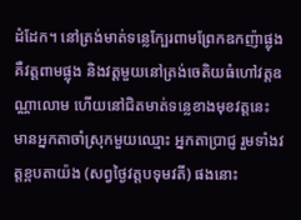ដំដែក។ នៅត្រង់មាត់ទន្លេក្បែរពាមព្រែកឧកញ៉ាផ្លុង គឺវត្តពាមផ្លុង និងវត្តមួយនៅត្រង់ចេតិយធំហៅវត្តឧណ្ណាលោម ហើយនៅជិតមាត់ទន្លេខាងមុខវត្តនេះ មានអ្នកតាចាំស្រុកមួយឈ្មោះ អ្នកតាប្រាជ្ញ រួមទាំងវត្តខ្ពបតាយ៉ង (សព្វថ្ងៃវត្តបទុមវតី) ផងនោះ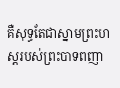គឺសុទ្ធតែជាស្នាមព្រះហស្ដរបស់ព្រះបាទពញា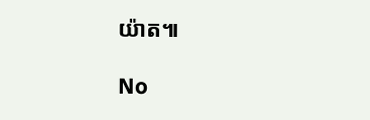យ៉ាត៕

No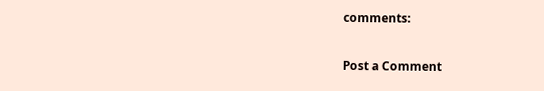comments:

Post a Comment